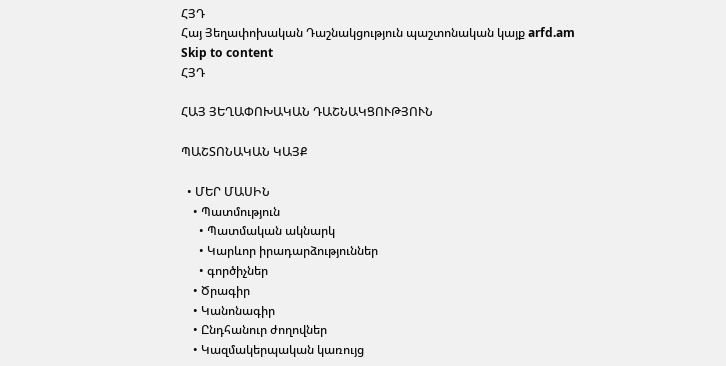ՀՅԴ
Հայ Յեղափոխական Դաշնակցություն պաշտոնական կայք arfd.am
Skip to content
ՀՅԴ

ՀԱՅ ՅԵՂԱՓՈԽԱԿԱՆ ԴԱՇՆԱԿՑՈՒԹՅՈՒՆ

ՊԱՇՏՈՆԱԿԱՆ ԿԱՅՔ

  • ՄԵՐ ՄԱՍԻՆ
    • Պատմություն
      • Պատմական ակնարկ
      • Կարևոր իրադարձություններ
      • գործիչներ
    • Ծրագիր
    • Կանոնագիր
    • Ընդհանուր ժողովներ
    • Կազմակերպական կառույց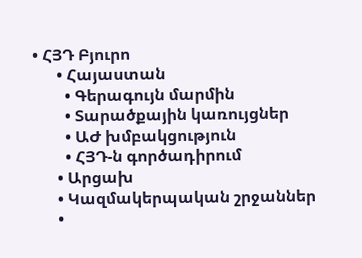• ՀՅԴ Բյուրո
      • Հայաստան
        • Գերագույն մարմին
        • Տարածքային կառույցներ
        • ԱԺ խմբակցություն
        • ՀՅԴ-ն գործադիրում
      • Արցախ
      • Կազմակերպական շրջաններ
      •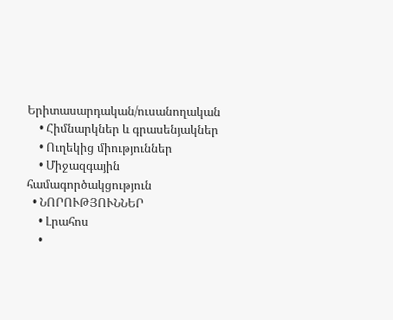Երիտասարդական/ուսանողական
    • Հիմնարկներ և գրասենյակներ
    • Ուղեկից միություններ
    • Միջազգային համագործակցություն
  • ՆՈՐՈՒԹՅՈՒՆՆԵՐ
    • Լրահոս
    •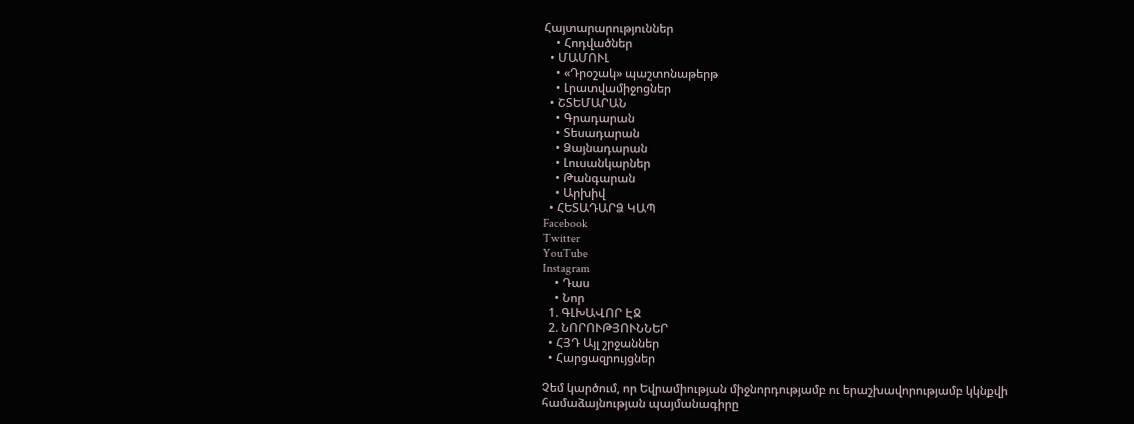Հայտարարություններ
    • Հոդվածներ
  • ՄԱՄՈՒԼ
    • «Դրօշակ» պաշտոնաթերթ
    • Լրատվամիջոցներ
  • ՇՏԵՄԱՐԱՆ
    • Գրադարան
    • Տեսադարան
    • Ձայնադարան
    • Լուսանկարներ
    • Թանգարան
    • Արխիվ
  • ՀԵՏԱԴԱՐՁ ԿԱՊ
Facebook
Twitter
YouTube
Instagram
    • Դաս
    • Նոր
  1. ԳԼԽԱՎՈՐ ԷՋ
  2. ՆՈՐՈՒԹՅՈՒՆՆԵՐ
  • ՀՅԴ Այլ շրջաններ
  • Հարցազրույցներ

Չեմ կարծում, որ Եվրամիության միջնորդությամբ ու երաշխավորությամբ կկնքվի համաձայնության պայմանագիրը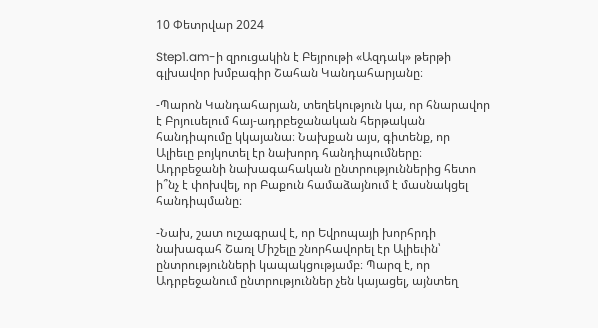10 Փետրվար 2024

Step1.am-ի զրուցակին է Բեյրութի «Ազդակ» թերթի գլխավոր խմբագիր Շահան Կանդահարյանը։

-Պարոն Կանդահարյան, տեղեկություն կա, որ հնարավոր է Բրյուսելում հայ-ադրբեջանական հերթական հանդիպումը կկայանա։ Նախքան այս, գիտենք, որ Ալիեւը բոյկոտել էր նախորդ հանդիպումները։ Ադրբեջանի նախագահական ընտրություններից հետո ի՞նչ է փոխվել, որ Բաքուն համաձայնում է մասնակցել հանդիպմանը։

-Նախ, շատ ուշագրավ է, որ Եվրոպայի խորհրդի նախագահ Շառլ Միշելը շնորհավորել էր Ալիեւին՝ ընտրությունների կապակցությամբ։ Պարզ է, որ Ադրբեջանում ընտրություններ չեն կայացել, այնտեղ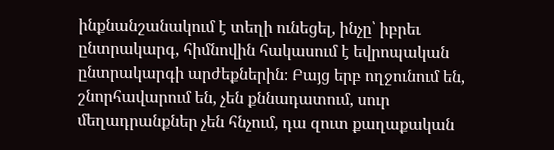ինքնանշանակում է տեղի ունեցել, ինչը՝ իբրեւ ընտրակարգ, հիմնովին հակասում է եվրոպական ընտրակարգի արժեքներին։ Բայց երբ ողջունում են, շնորհավարում են, չեն քննադատում, սուր մեղադրանքներ չեն հնչում, դա զուտ քաղաքական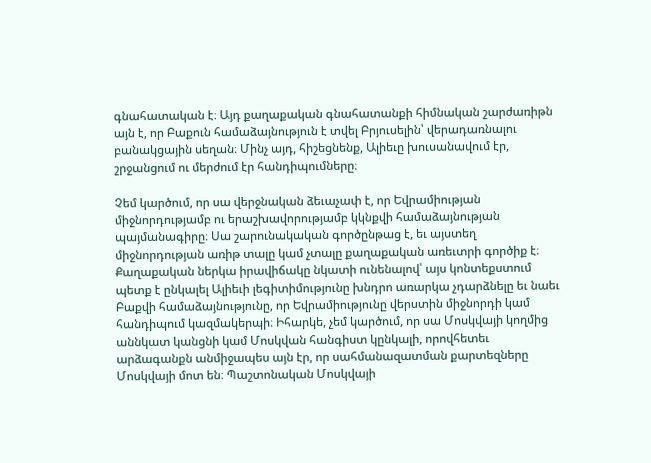գնահատական է։ Այդ քաղաքական գնահատանքի հիմնական շարժառիթն այն է, որ Բաքուն համաձայնություն է տվել Բրյուսելին՝ վերադառնալու բանակցային սեղան։ Մինչ այդ, հիշեցնենք, Ալիեւը խուսանավում էր, շրջանցում ու մերժում էր հանդիպումները։

Չեմ կարծում, որ սա վերջնական ձեւաչափ է, որ Եվրամիության միջնորդությամբ ու երաշխավորությամբ կկնքվի համաձայնության պայմանագիրը։ Սա շարունակական գործընթաց է, եւ այստեղ միջնորդության առիթ տալը կամ չտալը քաղաքական առեւտրի գործիք է։ Քաղաքական ներկա իրավիճակը նկատի ունենալով՝ այս կոնտեքստում պետք է ընկալել Ալիեւի լեգիտիմությունը խնդրո առարկա չդարձնելը եւ նաեւ Բաքվի համաձայնությունը, որ Եվրամիությունը վերստին միջնորդի կամ հանդիպում կազմակերպի։ Իհարկե, չեմ կարծում, որ սա Մոսկվայի կողմից աննկատ կանցնի կամ Մոսկվան հանգիստ կընկալի, որովհետեւ արձագանքն անմիջապես այն էր, որ սահմանազատման քարտեզները Մոսկվայի մոտ են։ Պաշտոնական Մոսկվայի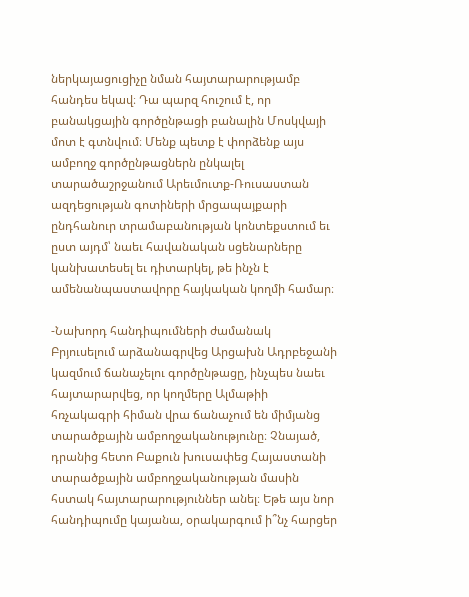ներկայացուցիչը նման հայտարարությամբ հանդես եկավ։ Դա պարզ հուշում է, որ բանակցային գործընթացի բանալին Մոսկվայի մոտ է գտնվում։ Մենք պետք է փորձենք այս ամբողջ գործընթացներն ընկալել տարածաշրջանում Արեւմուտք-Ռուսաստան ազդեցության գոտիների մրցապայքարի ընդհանուր տրամաբանության կոնտեքստում եւ ըստ այդմ՝ նաեւ հավանական սցենարները կանխատեսել եւ դիտարկել, թե ինչն է ամենանպաստավորը հայկական կողմի համար։

-Նախորդ հանդիպումների ժամանակ Բրյուսելում արձանագրվեց Արցախն Ադրբեջանի կազմում ճանաչելու գործընթացը, ինչպես նաեւ հայտարարվեց, որ կողմերը Ալմաթիի հռչակագրի հիման վրա ճանաչում են միմյանց տարածքային ամբողջականությունը։ Չնայած, դրանից հետո Բաքուն խուսափեց Հայաստանի տարածքային ամբողջականության մասին հստակ հայտարարություններ անել։ Եթե այս նոր հանդիպումը կայանա, օրակարգում ի՞նչ հարցեր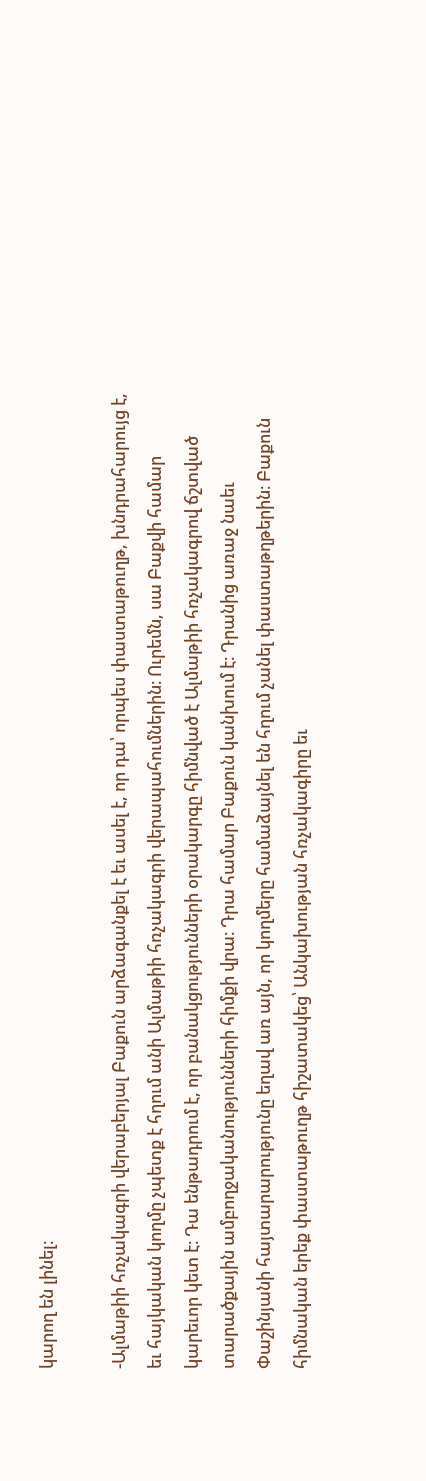կարող են լինել։

-Ալմաթիի հռչակագրի վերաբերյալ Բաքուն արձագանքել է եւ ասել է, որ դա՝ որպես փաստաթուղթ, խնդրահարույց է, եւ հայկական կողմը չպետք է հղում անի Ալմաթիի հռչակագրի վերապահումներին։ Ուրեմն, սա Բաքվի համար կարեւոր կետ է։ Դա ենթադրում է, որ բանակցությունների օրակարգը հիմնված է Ալմաթիի հռչակագրով ճշտված տարածքային ամբողջականությունների հիմքի վրա։ Դրա համար Բաքուն կանխում է։ Դրանից առաջ նաեւ Փաշինյանի հայտարարությունը եղավ առ այն, որ կողմերը համաձայնել են հղում չանել փաստաթղթերին։ Բաքուն հիմնական երեք փաստաթուղթ հիշատակեց՝ Անկախության հռչակագիրը եւ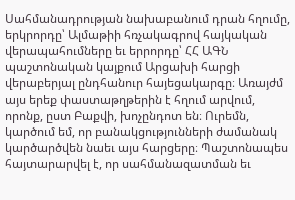Սահմանադրության նախաբանում դրան հղումը, երկրորդը՝ Ալմաթիի հռչակագրով հայկական վերապահումները եւ երրորդը՝ ՀՀ ԱԳՆ պաշտոնական կայքում Արցախի հարցի վերաբերյալ ընդհանուր հայեցակարգը։ Առայժմ այս երեք փաստաթղթերին է հղում արվում, որոնք, ըստ Բաքվի, խոչընդոտ են։ Ուրեմն, կարծում եմ, որ բանակցությունների ժամանակ կարծարծվեն նաեւ այս հարցերը։ Պաշտոնապես հայտարարվել է, որ սահմանազատման եւ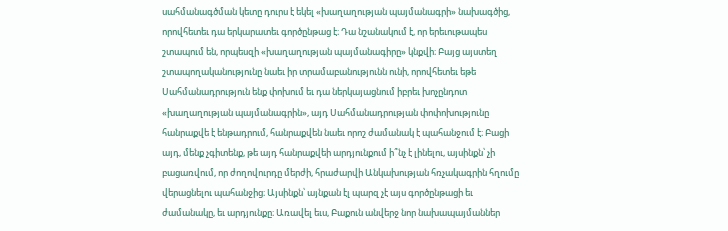սահմանագծման կետը դուրս է եկել «խաղաղության պայմանագրի» նախագծից, որովհետեւ դա երկարատեւ գործընթաց է։ Դա նշանակում է, որ երեւութապես շտապում են, որպեսզի «խաղաղության պայմանագիրը» կնքվի։ Բայց այստեղ շտապողականությունը նաեւ իր տրամաբանությունն ունի, որովհետեւ եթե Սահմանադրություն ենք փոխում եւ դա ներկայացնում իբրեւ խոչընդոտ «խաղաղության պայմանագրին», այդ Սահմանադրության փոփոխությունը հանրաքվե է ենթադրում, հանրաքվեն նաեւ որոշ ժամանակ է պահանջում է։ Բացի այդ, մենք չգիտենք, թե այդ հանրաքվեի արդյունքում ի՞նչ է լինելու, այսինքն՝ չի բացառվում, որ ժողովուրդը մերժի, հրաժարվի Անկախության հռչակագրին հղումը վերացնելու պահանջից։ Այսինքն՝ այնքան էլ պարզ չէ այս գործընթացի եւ ժամանակը, եւ արդյունքը։ Առավել եւս, Բաքուն անվերջ նոր նախապայմաններ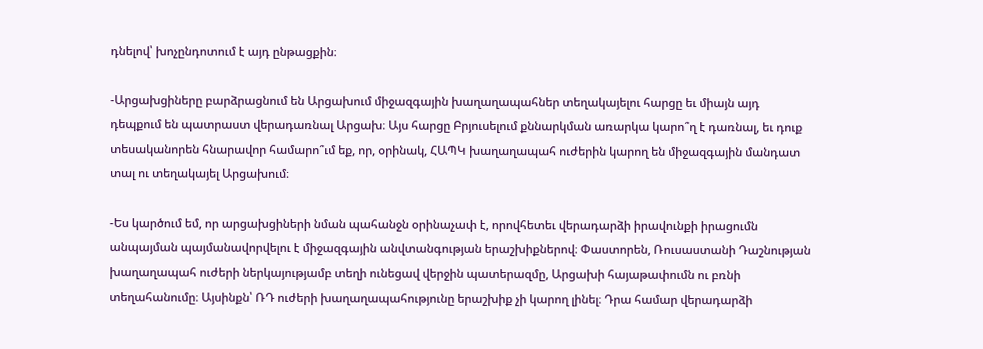դնելով՝ խոչընդոտում է այդ ընթացքին։

-Արցախցիները բարձրացնում են Արցախում միջազգային խաղաղապահներ տեղակայելու հարցը եւ միայն այդ դեպքում են պատրաստ վերադառնալ Արցախ։ Այս հարցը Բրյուսելում քննարկման առարկա կարո՞ղ է դառնալ, եւ դուք տեսականորեն հնարավոր համարո՞ւմ եք, որ, օրինակ, ՀԱՊԿ խաղաղապահ ուժերին կարող են միջազգային մանդատ տալ ու տեղակայել Արցախում։

-Ես կարծում եմ, որ արցախցիների նման պահանջն օրինաչափ է, որովհետեւ վերադարձի իրավունքի իրացումն անպայման պայմանավորվելու է միջազգային անվտանգության երաշխիքներով։ Փաստորեն, Ռուսաստանի Դաշնության խաղաղապահ ուժերի ներկայությամբ տեղի ունեցավ վերջին պատերազմը, Արցախի հայաթափումն ու բռնի տեղահանումը։ Այսինքն՝ ՌԴ ուժերի խաղաղապահությունը երաշխիք չի կարող լինել։ Դրա համար վերադարձի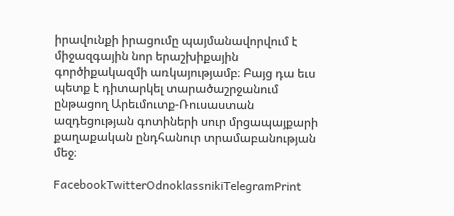իրավունքի իրացումը պայմանավորվում է միջազգային նոր երաշխիքային գործիքակազմի առկայությամբ։ Բայց դա եւս պետք է դիտարկել տարածաշրջանում ընթացող Արեւմուտք-Ռուսաստան ազդեցության գոտիների սուր մրցապայքարի քաղաքական ընդհանուր տրամաբանության մեջ։

FacebookTwitterOdnoklassnikiTelegramPrint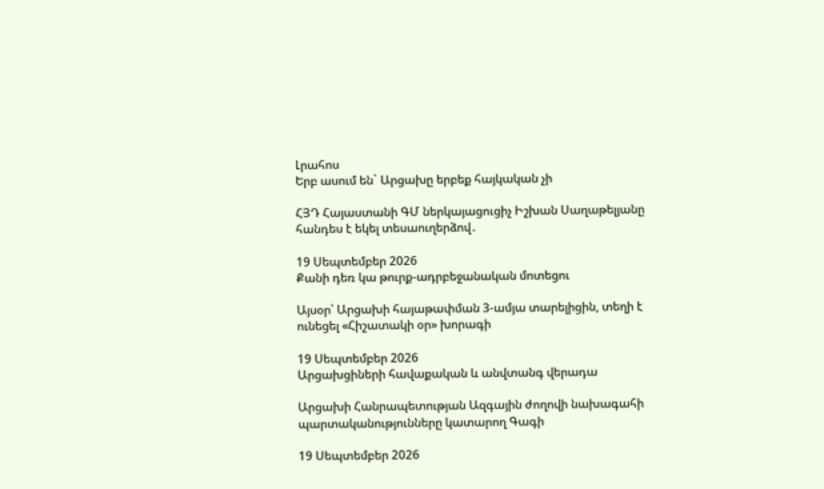Լրահոս
Երբ ասում են` Արցախը երբեք հայկական չի

ՀՅԴ Հայաստանի ԳՄ ներկայացուցիչ Իշխան Սաղաթելյանը հանդես է եկել տեսաուղերձով․

19 Սեպտեմբեր 2026
Քանի դեռ կա թուրք-ադրբեջանական մոտեցու

Այսօր՝ Արցախի հայաթափման 3-ամյա տարելիցին, տեղի է ունեցել «Հիշատակի օր» խորագի

19 Սեպտեմբեր 2026
Արցախցիների հավաքական և անվտանգ վերադա

Արցախի Հանրապետության Ազգային ժողովի նախագահի պարտականությունները կատարող Գագի

19 Սեպտեմբեր 2026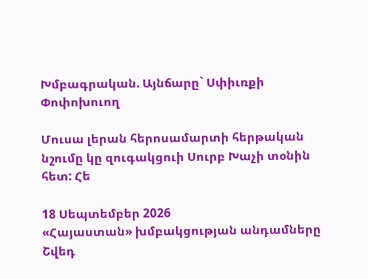Խմբագրական. Այնճարը` Սփիւռքի Փոփոխուող

Մուսա լերան հերոսամարտի հերթական նշումը կը զուգակցուի Սուրբ Խաչի տօնին հետ: Հե

18 Սեպտեմբեր 2026
«Հայաստան» խմբակցության անդամները Շվեդ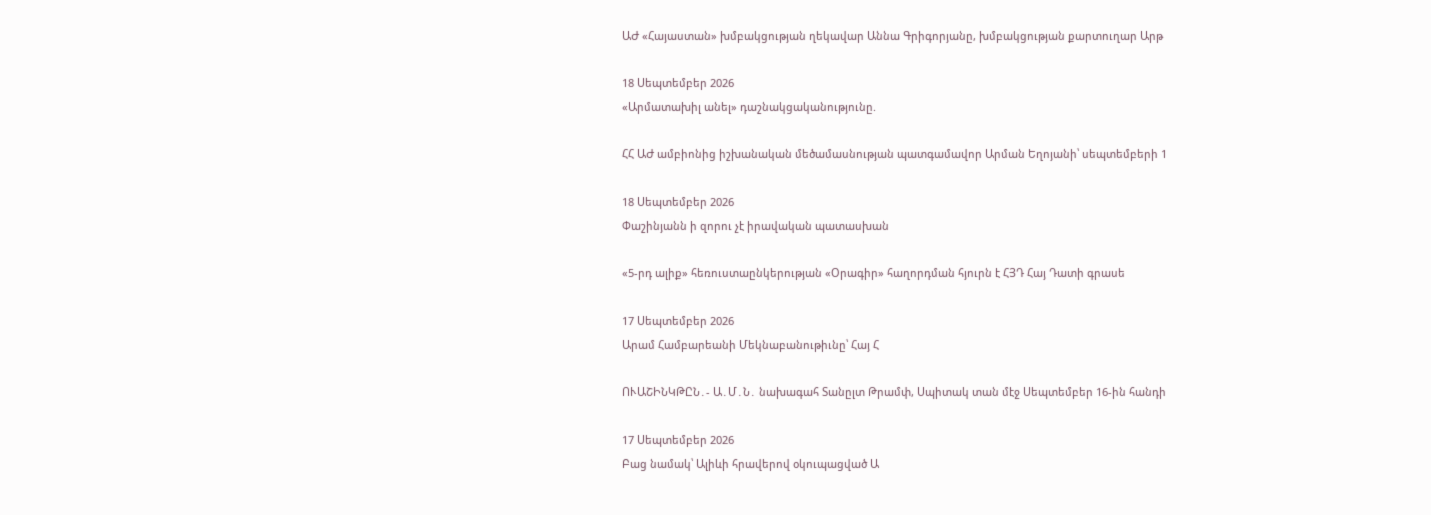ԱԺ «Հայաստան» խմբակցության ղեկավար Աննա Գրիգորյանը, խմբակցության քարտուղար Արթ

18 Սեպտեմբեր 2026
«Արմատախիլ անել» դաշնակցականությունը.

ՀՀ ԱԺ ամբիոնից իշխանական մեծամասնության պատգամավոր Արման Եղոյանի՝ սեպտեմբերի 1

18 Սեպտեմբեր 2026
Փաշինյանն ի զորու չէ իրավական պատասխան

«5-րդ ալիք» հեռուստաընկերության «Օրագիր» հաղորդման հյուրն է ՀՅԴ Հայ Դատի գրասե

17 Սեպտեմբեր 2026
Արամ Համբարեանի Մեկնաբանութիւնը՝ Հայ Հ

ՈՒԱՇԻՆԿԹԸՆ․- Ա․Մ․Ն․ նախագահ Տանըլտ Թրամփ, Սպիտակ տան մէջ Սեպտեմբեր 16-ին հանդի

17 Սեպտեմբեր 2026
Բաց նամակ՝ Ալիևի հրավերով օկուպացված Ա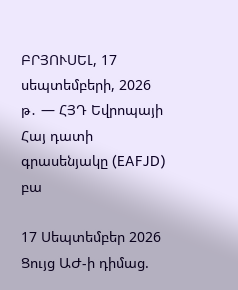ԲՐՅՈՒՍԵԼ, 17 սեպտեմբերի, 2026 թ․ — ՀՅԴ Եվրոպայի Հայ դատի գրասենյակը (EAFJD) բա

17 Սեպտեմբեր 2026
Ցույց ԱԺ-ի դիմաց.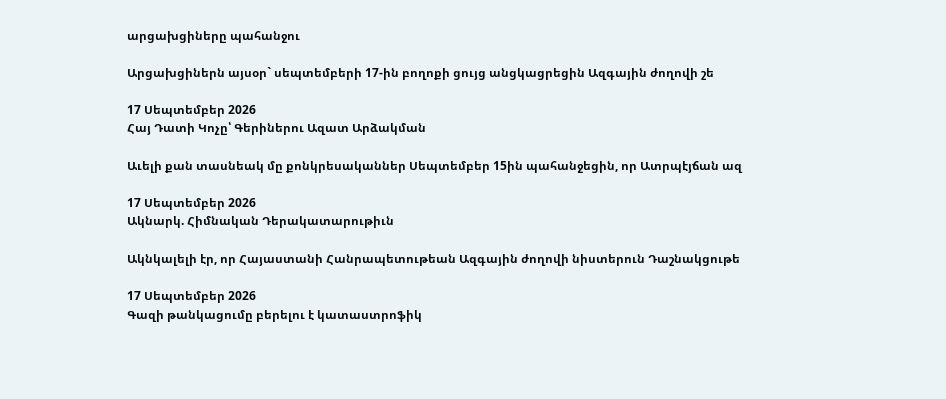արցախցիները պահանջու

Արցախցիներն այսօր` սեպտեմբերի 17-ին բողոքի ցույց անցկացրեցին Ազգային ժողովի շե

17 Սեպտեմբեր 2026
Հայ Դատի Կոչը՝ Գերիներու Ազատ Արձակման

Աւելի քան տասնեակ մը քոնկրեսականներ Սեպտեմբեր 15ին պահանջեցին, որ Ատրպէյճան ազ

17 Սեպտեմբեր 2026
Ակնարկ. Հիմնական Դերակատարութիւն

Ակնկալելի էր, որ Հայաստանի Հանրապետութեան Ազգային ժողովի նիստերուն Դաշնակցութե

17 Սեպտեմբեր 2026
Գազի թանկացումը բերելու է կատաստրոֆիկ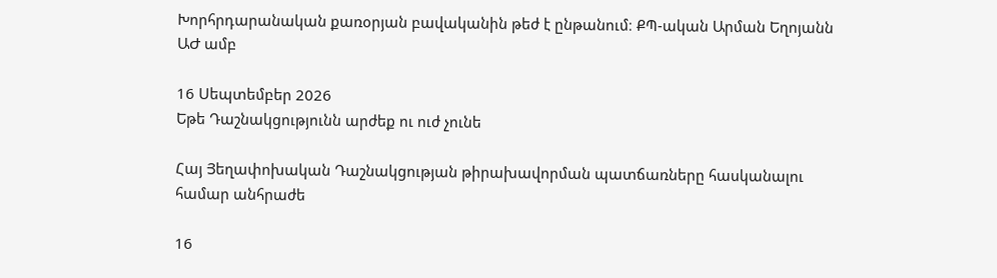Խորհրդարանական քառօրյան բավականին թեժ է ընթանում։ ՔՊ-ական Արման Եղոյանն ԱԺ ամբ

16 Սեպտեմբեր 2026
Եթե Դաշնակցությունն արժեք ու ուժ չունե

Հայ Յեղափոխական Դաշնակցության թիրախավորման պատճառները հասկանալու համար անհրաժե

16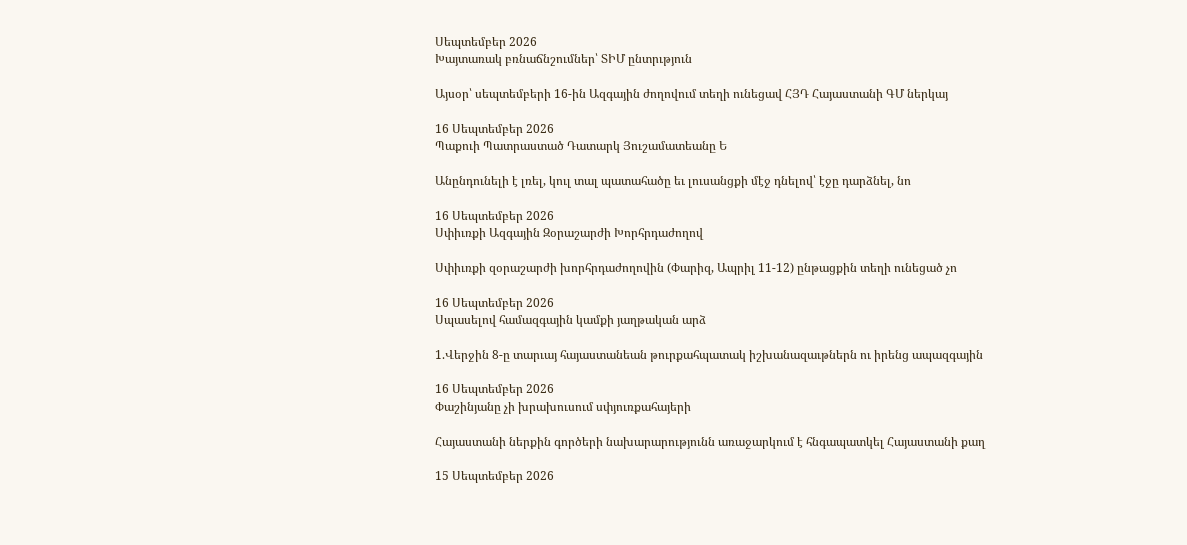Սեպտեմբեր 2026
Խայտառակ բռնաճնշումներ՝ ՏԻՄ ընտրւթյուն

Այսօր՝ սեպտեմբերի 16-ին Ազգային ժողովում տեղի ունեցավ ՀՅԴ Հայաստանի ԳՄ ներկայ

16 Սեպտեմբեր 2026
Պաքուի Պատրաստած Դատարկ Յուշամատեանը Ե

Անընդունելի է լռել, կուլ տալ պատահածը եւ լուսանցքի մէջ դնելով՝ էջը դարձնել, նո

16 Սեպտեմբեր 2026
Սփիւռքի Ազգային Զօրաշարժի Խորհրդաժողով

Սփիւռքի զօրաշարժի խորհրդաժողովին (Փարիզ, Ապրիլ 11-12) ընթացքին տեղի ունեցած չո

16 Սեպտեմբեր 2026
Սպասելով համազգային կամքի յաղթական արձ

1.Վերջին 8-ը տարւայ հայաստանեան թուրքահպատակ իշխանազաւթներն ու իրենց ապազգային

16 Սեպտեմբեր 2026
Փաշինյանը չի խրախուսում սփյուռքահայերի

Հայաստանի ներքին գործերի նախարարությունն առաջարկում է հնգապատկել Հայաստանի քաղ

15 Սեպտեմբեր 2026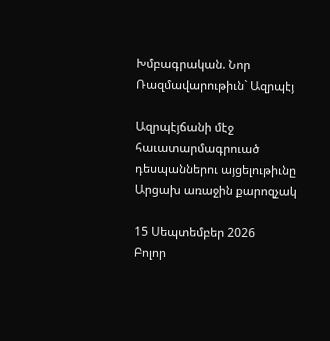Խմբագրական. Նոր Ռազմավարութիւն` Ազրպէյ

Ազրպէյճանի մէջ հաւատարմագրուած դեսպաններու այցելութիւնը Արցախ առաջին քարոզչակ

15 Սեպտեմբեր 2026
Բոլոր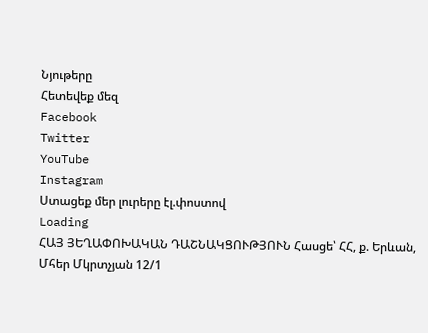Նյութերը
Հետեվեք մեզ
Facebook
Twitter
YouTube
Instagram
Ստացեք մեր լուրերը էլ.փոստով
Loading
ՀԱՅ ՅԵՂԱՓՈԽԱԿԱՆ ԴԱՇՆԱԿՑՈՒԹՅՈՒՆ Հասցե՝ ՀՀ, ք. Երևան, Մհեր Մկրտչյան 12/1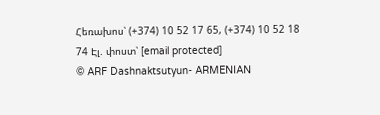Հեռախոս՝ (+374) 10 52 17 65, (+374) 10 52 18 74 Էլ. փոստ՝ [email protected]
© ARF Dashnaktsutyun- ARMENIAN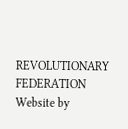REVOLUTIONARY FEDERATION Website by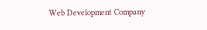Web Development Company